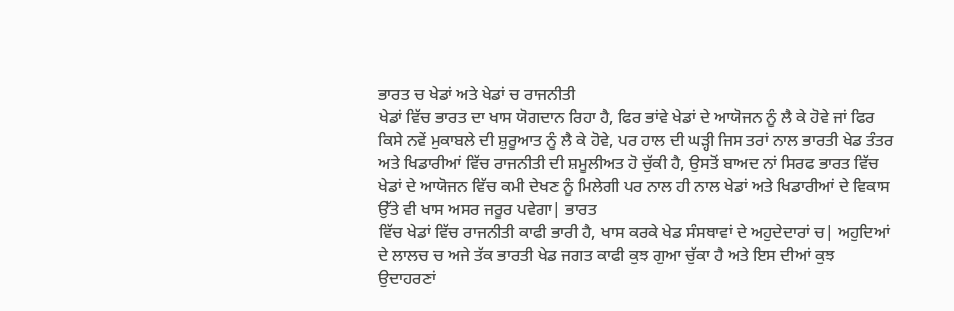ਭਾਰਤ ਚ ਖੇਡਾਂ ਅਤੇ ਖੇਡਾਂ ਚ ਰਾਜਨੀਤੀ
ਖੇਡਾਂ ਵਿੱਚ ਭਾਰਤ ਦਾ ਖਾਸ ਯੋਗਦਾਨ ਰਿਹਾ ਹੈ, ਫਿਰ ਭਾਂਵੇ ਖੇਡਾਂ ਦੇ ਆਯੋਜਨ ਨੂੰ ਲੈ ਕੇ ਹੋਵੇ ਜਾਂ ਫਿਰ ਕਿਸੇ ਨਵੇਂ ਮੁਕਾਬਲੇ ਦੀ ਸ਼ੁਰੂਆਤ ਨੂੰ ਲੈ ਕੇ ਹੋਵੇ, ਪਰ ਹਾਲ ਦੀ ਘੜ੍ਹੀ ਜਿਸ ਤਰਾਂ ਨਾਲ ਭਾਰਤੀ ਖੇਡ ਤੰਤਰ ਅਤੇ ਖਿਡਾਰੀਆਂ ਵਿੱਚ ਰਾਜਨੀਤੀ ਦੀ ਸ਼ਮੂਲੀਅਤ ਹੋ ਚੁੱਕੀ ਹੈ, ਉਸਤੋਂ ਬਾਅਦ ਨਾਂ ਸਿਰਫ ਭਾਰਤ ਵਿੱਚ ਖੇਡਾਂ ਦੇ ਆਯੋਜਨ ਵਿੱਚ ਕਮੀ ਦੇਖਣ ਨੂੰ ਮਿਲੇਗੀ ਪਰ ਨਾਲ ਹੀ ਨਾਲ ਖੇਡਾਂ ਅਤੇ ਖਿਡਾਰੀਆਂ ਦੇ ਵਿਕਾਸ ਉੱਤੇ ਵੀ ਖਾਸ ਅਸਰ ਜਰੂਰ ਪਵੇਗਾ| ਭਾਰਤ
ਵਿੱਚ ਖੇਡਾਂ ਵਿੱਚ ਰਾਜਨੀਤੀ ਕਾਫੀ ਭਾਰੀ ਹੈ, ਖਾਸ ਕਰਕੇ ਖੇਡ ਸੰਸਥਾਵਾਂ ਦੇ ਅਹੁਦੇਦਾਰਾਂ ਚ| ਅਹੁਦਿਆਂ
ਦੇ ਲਾਲਚ ਚ ਅਜੇ ਤੱਕ ਭਾਰਤੀ ਖੇਡ ਜਗਤ ਕਾਫੀ ਕੁਝ ਗੁਆ ਚੁੱਕਾ ਹੈ ਅਤੇ ਇਸ ਦੀਆਂ ਕੁਝ ਉਦਾਹਰਣਾਂ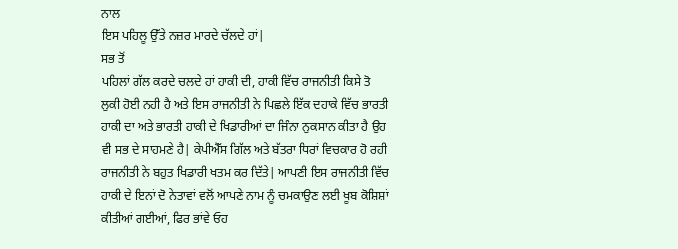ਨਾਲ
ਇਸ ਪਹਿਲੂ ਉੱਤੇ ਨਜ਼ਰ ਮਾਰਦੇ ਚੱਲਦੇ ਹਾਂ|
ਸਭ ਤੋਂ
ਪਹਿਲਾਂ ਗੱਲ ਕਰਦੇ ਚਲਦੇ ਹਾਂ ਹਾਕੀ ਦੀ, ਹਾਕੀ ਵਿੱਚ ਰਾਜਨੀਤੀ ਕਿਸੇ ਤੋ ਲੁਕੀ ਹੋਈ ਨਹੀ ਹੈ ਅਤੇ ਇਸ ਰਾਜਨੀਤੀ ਨੇ ਪਿਛਲੇ ਇੱਕ ਦਹਾਕੇ ਵਿੱਚ ਭਾਰਤੀ ਹਾਕੀ ਦਾ ਅਤੇ ਭਾਰਤੀ ਹਾਕੀ ਦੇ ਖਿਡਾਰੀਆਂ ਦਾ ਜਿੰਨਾ ਨੁਕਸਾਨ ਕੀਤਾ ਹੈ ਉਹ ਵੀ ਸਭ ਦੇ ਸਾਹਮਣੇ ਹੈ| ਕੇਪੀਐੱਸ ਗਿੱਲ ਅਤੇ ਬੱਤਰਾ ਧਿਰਾਂ ਵਿਚਕਾਰ ਹੋ ਰਹੀ ਰਾਜਨੀਤੀ ਨੇ ਬਹੁਤ ਖਿਡਾਰੀ ਖਤਮ ਕਰ ਦਿੱਤੇ| ਆਪਣੀ ਇਸ ਰਾਜਨੀਤੀ ਵਿੱਚ ਹਾਕੀ ਦੇ ਇਨਾਂ ਦੋ ਨੇਤਾਵਾਂ ਵਲੋਂ ਆਪਣੇ ਨਾਮ ਨੂੰ ਚਮਕਾਉਣ ਲਈ ਖੂਬ ਕੋਸ਼ਿਸ਼ਾਂ ਕੀਤੀਆਂ ਗਈਆਂ, ਫਿਰ ਭਾਂਵੇ ਓਹ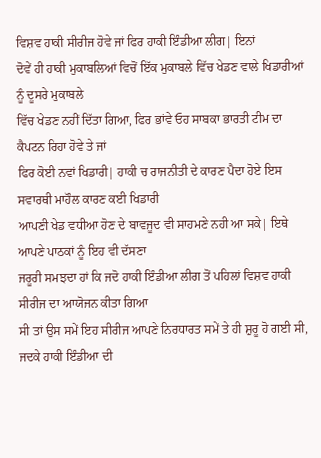ਵਿਸ਼ਵ ਹਾਕੀ ਸੀਰੀਜ ਹੋਵੇ ਜਾਂ ਫਿਰ ਹਾਕੀ ਇੰਡੀਆ ਲੀਗ| ਇਨਾਂ
ਦੋਵੇਂ ਹੀ ਹਾਕੀ ਮੁਕਾਬਲਿਆਂ ਵਿਚੋਂ ਇੱਕ ਮੁਕਾਬਲੇ ਵਿੱਚ ਖੇਡਣ ਵਾਲੇ ਖਿਡਾਰੀਆਂ ਨੂੰ ਦੂਸਰੇ ਮੁਕਾਬਲੇ
ਵਿੱਚ ਖੇਡਣ ਨਹੀਂ ਦਿੱਤਾ ਗਿਆ, ਫਿਰ ਭਾਂਵੇ ਓਹ ਸਾਬਕਾ ਭਾਰਤੀ ਟੀਮ ਦਾ ਕੈਪਟਨ ਰਿਹਾ ਹੋਵੇ ਤੇ ਜਾਂ
ਫਿਰ ਕੋਈ ਨਵਾਂ ਖਿਡਾਰੀ| ਹਾਕੀ ਚ ਰਾਜਨੀਤੀ ਦੇ ਕਾਰਣ ਪੈਦਾ ਹੋਏ ਇਸ ਸਵਾਰਥੀ ਮਾਹੌਲ ਕਾਰਣ ਕਈ ਖਿਡਾਰੀ
ਆਪਣੀ ਖੇਡ ਵਧੀਆ ਹੋਣ ਦੇ ਬਾਵਜੂਦ ਵੀ ਸਾਹਮਣੇ ਨਹੀ ਆ ਸਕੇ| ਇਥੇ ਆਪਣੇ ਪਾਠਕਾਂ ਨੂੰ ਇਹ ਵੀ ਦੱਸਣਾ
ਜਰੂਰੀ ਸਮਝਦਾ ਹਾਂ ਕਿ ਜਦੋ ਹਾਕੀ ਇੰਡੀਆ ਲੀਗ ਤੋਂ ਪਹਿਲਾਂ ਵਿਸ਼ਵ ਹਾਕੀ ਸੀਰੀਜ ਦਾ ਆਯੋਜਨ ਕੀਤਾ ਗਿਆ
ਸੀ ਤਾਂ ਉਸ ਸਮੇਂ ਇਹ ਸੀਰੀਜ ਆਪਣੇ ਨਿਰਧਾਰਤ ਸਮੇਂ ਤੇ ਹੀ ਸ਼ੁਰੂ ਹੋ ਗਈ ਸੀ, ਜਦਕੇ ਹਾਕੀ ਇੰਡੀਆ ਦੀ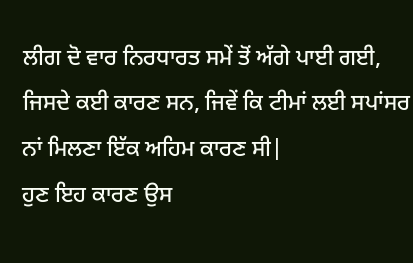ਲੀਗ ਦੋ ਵਾਰ ਨਿਰਧਾਰਤ ਸਮੇਂ ਤੋਂ ਅੱਗੇ ਪਾਈ ਗਈ, ਜਿਸਦੇ ਕਈ ਕਾਰਣ ਸਨ, ਜਿਵੇਂ ਕਿ ਟੀਮਾਂ ਲਈ ਸਪਾਂਸਰ
ਨਾਂ ਮਿਲਣਾ ਇੱਕ ਅਹਿਮ ਕਾਰਣ ਸੀ|
ਹੁਣ ਇਹ ਕਾਰਣ ਉਸ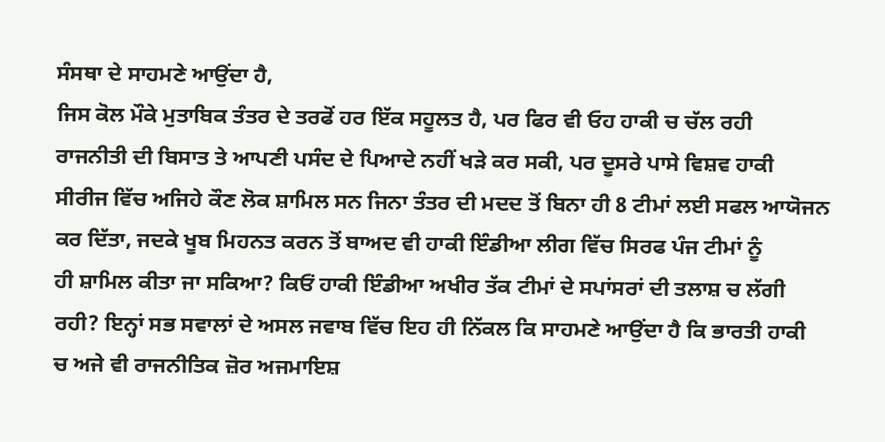ਸੰਸਥਾ ਦੇ ਸਾਹਮਣੇ ਆਉਂਦਾ ਹੈ,
ਜਿਸ ਕੋਲ ਮੌਕੇ ਮੁਤਾਬਿਕ ਤੰਤਰ ਦੇ ਤਰਫੋਂ ਹਰ ਇੱਕ ਸਹੂਲਤ ਹੈ, ਪਰ ਫਿਰ ਵੀ ਓਹ ਹਾਕੀ ਚ ਚੱਲ ਰਹੀ
ਰਾਜਨੀਤੀ ਦੀ ਬਿਸਾਤ ਤੇ ਆਪਣੀ ਪਸੰਦ ਦੇ ਪਿਆਦੇ ਨਹੀਂ ਖੜੇ ਕਰ ਸਕੀ, ਪਰ ਦੂਸਰੇ ਪਾਸੇ ਵਿਸ਼ਵ ਹਾਕੀ
ਸੀਰੀਜ ਵਿੱਚ ਅਜਿਹੇ ਕੌਣ ਲੋਕ ਸ਼ਾਮਿਲ ਸਨ ਜਿਨਾ ਤੰਤਰ ਦੀ ਮਦਦ ਤੋਂ ਬਿਨਾ ਹੀ 8 ਟੀਮਾਂ ਲਈ ਸਫਲ ਆਯੋਜਨ
ਕਰ ਦਿੱਤਾ, ਜਦਕੇ ਖੂਬ ਮਿਹਨਤ ਕਰਨ ਤੋਂ ਬਾਅਦ ਵੀ ਹਾਕੀ ਇੰਡੀਆ ਲੀਗ ਵਿੱਚ ਸਿਰਫ ਪੰਜ ਟੀਮਾਂ ਨੂੰ
ਹੀ ਸ਼ਾਮਿਲ ਕੀਤਾ ਜਾ ਸਕਿਆ? ਕਿਓਂ ਹਾਕੀ ਇੰਡੀਆ ਅਖੀਰ ਤੱਕ ਟੀਮਾਂ ਦੇ ਸਪਾਂਸਰਾਂ ਦੀ ਤਲਾਸ਼ ਚ ਲੱਗੀ
ਰਹੀ? ਇਨ੍ਹਾਂ ਸਭ ਸਵਾਲਾਂ ਦੇ ਅਸਲ ਜਵਾਬ ਵਿੱਚ ਇਹ ਹੀ ਨਿੱਕਲ ਕਿ ਸਾਹਮਣੇ ਆਉਂਦਾ ਹੈ ਕਿ ਭਾਰਤੀ ਹਾਕੀ
ਚ ਅਜੇ ਵੀ ਰਾਜਨੀਤਿਕ ਜ਼ੋਰ ਅਜਮਾਇਸ਼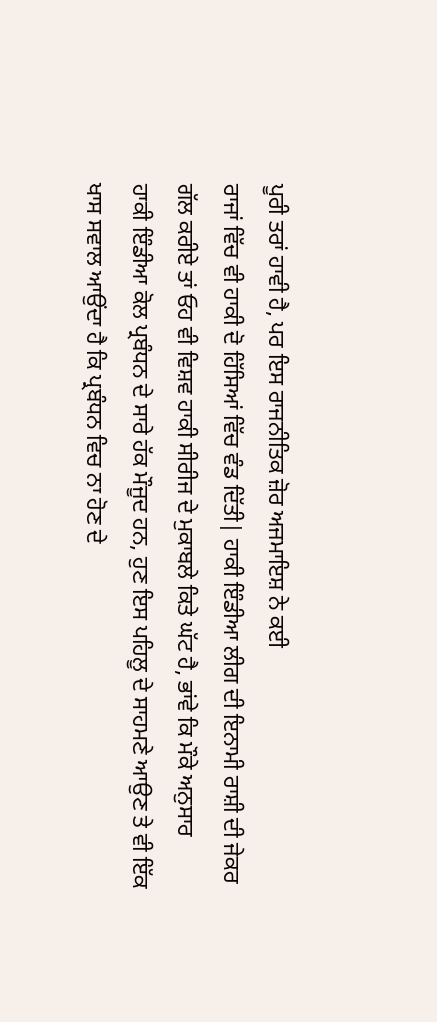ਪੂਰੀ ਤਰਾਂ ਹਾਵੀ ਹੈ, ਪਰ ਇਸ ਰਾਜਨੀਤਿਕ ਜ਼ੋਰ ਅਜਮਾਇਸ਼ ਨੇ ਕਈ
ਰਾਜਾਂ ਵਿੱਚ ਵੀ ਹਾਕੀ ਦੋ ਹਿੱਸਿਆਂ ਵਿੱਚ ਵੰਡ ਦਿੱਤੀ| ਹਾਕੀ ਇੰਡੀਆ ਲੀਗ ਦੀ ਇਨਾਮੀ ਰਾਸ਼ੀ ਦੀ ਜੇਕਰ
ਗੱਲ ਕਰੀਏ ਤਾਂ ਓਹ ਵੀ ਵਿਸ਼ਵ ਹਾਕੀ ਸੀਰੀਜ ਦੇ ਮੁਕਾਬਲੇ ਕਿਤੇ ਘੱਟ ਹੈ, ਭਾਂਵੇ ਕਿ ਮੌਕੇ ਅਨੁਸਾਰ
ਹਾਕੀ ਇੰਡੀਆ ਕੋਲ ਪ੍ਰਬੰਧਨ ਦੇ ਸਾਰੇ ਹੱਕ ਮੌਜੂਦ ਹਨ, ਹੁਣ ਇਸ ਪਹਿਲੂ ਦੇ ਸਾਹਮਣੇ ਆਉਣ ਤੇ ਵੀ ਇੱਕ
ਖਾਸ ਸਵਾਲ ਆਉਂਦਾ ਹੈ ਕਿ ਪ੍ਰਬੰਧਨ ਵਿਚ ਨਾ ਹੋਣ ਦੇ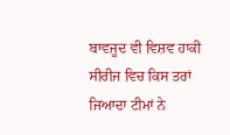ਬਾਵਜੂਦ ਵੀ ਵਿਸ਼ਵ ਹਾਕੀ ਸੀਰੀਜ ਵਿਚ ਕਿਸ ਤਰਾਂ
ਜਿਆਦਾ ਟੀਮਾਂ ਨੇ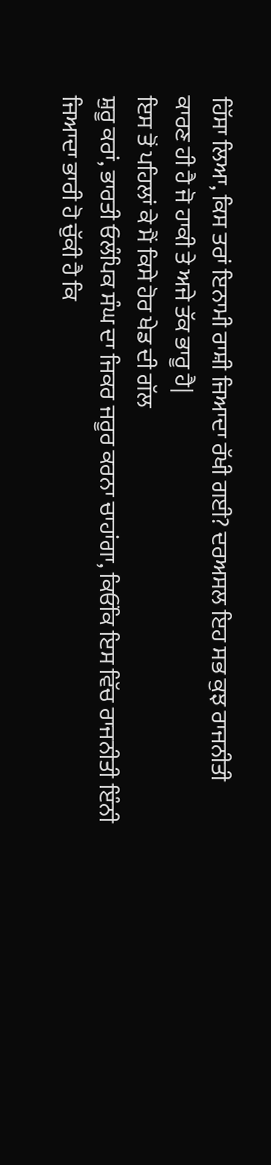ਹਿੱਸਾ ਲਿਆ, ਕਿਸ ਤਰਾਂ ਇਨਾਮੀ ਰਾਸ਼ੀ ਜਿਆਦਾ ਰੱਖੀ ਗਈ? ਦਰਅਸਲ ਇਹ ਸਭ ਕੁਝ ਰਾਜਨੀਤੀ
ਕਾਰਣ ਹੀ ਹੈ ਜੋ ਹਾਕੀ ਤੇ ਅਜੇ ਤੱਕ ਭਾਰੂ ਹੈ|
ਇਸ ਤੋਂ ਪਹਿਲਾਂ ਕੇ ਮੈਂ ਕਿਸੇ ਹੋਰ ਖੇਡ ਦੀ ਗੱਲ
ਸ਼ੁਰੂ ਕਰਾਂ, ਭਾਰਤੀ ਓਲੰਪਿਕ ਸੰਘ ਦਾ ਜਿਕਰ ਜਰੂਰ ਕਰਨਾ ਚਾਹਾਂਗਾ, ਕਿਓਂਕਿ ਇਸ ਵਿੱਚ ਰਾਜਨੀਤੀ ਇੰਨੀ
ਜਿਆਦਾ ਭਾਰੀ ਹੋ ਚੁੱਕੀ ਹੈ ਕਿ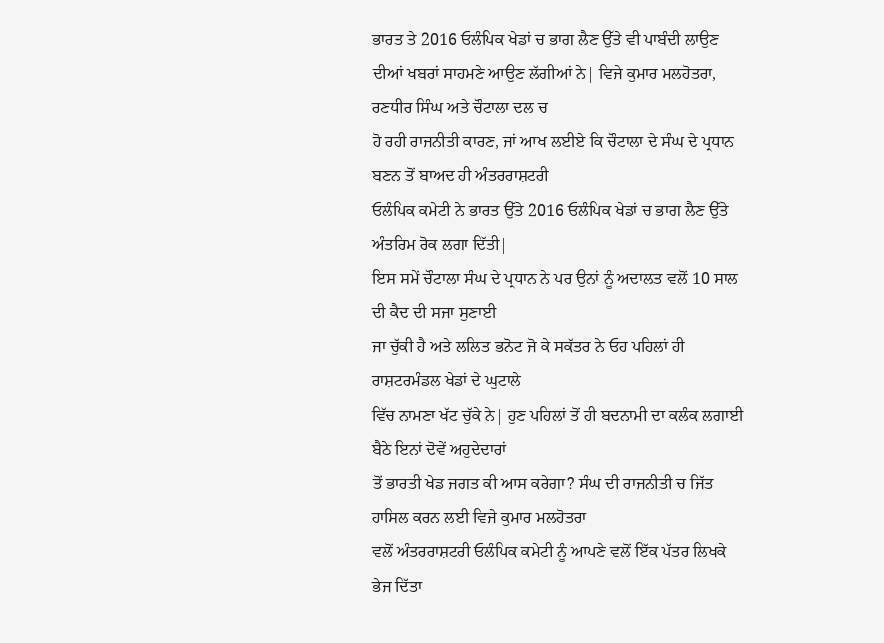ਭਾਰਤ ਤੇ 2016 ਓਲੰਪਿਕ ਖੇਡਾਂ ਚ ਭਾਗ ਲੈਣ ਉੱਤੇ ਵੀ ਪਾਬੰਦੀ ਲਾਉਣ
ਦੀਆਂ ਖਬਰਾਂ ਸਾਹਮਣੇ ਆਉਣ ਲੱਗੀਆਂ ਨੇ| ਵਿਜੇ ਕੁਮਾਰ ਮਲਹੋਤਰਾ, ਰਣਧੀਰ ਸਿੰਘ ਅਤੇ ਚੌਟਾਲਾ ਦਲ ਚ
ਹੋ ਰਹੀ ਰਾਜਨੀਤੀ ਕਾਰਣ, ਜਾਂ ਆਖ ਲਈਏ ਕਿ ਚੌਟਾਲਾ ਦੇ ਸੰਘ ਦੇ ਪ੍ਰਧਾਨ ਬਣਨ ਤੋਂ ਬਾਅਦ ਹੀ ਅੰਤਰਰਾਸ਼ਟਰੀ
ਓਲੰਪਿਕ ਕਮੇਟੀ ਨੇ ਭਾਰਤ ਉੱਤੇ 2016 ਓਲੰਪਿਕ ਖੇਡਾਂ ਚ ਭਾਗ ਲੈਣ ਉੱਤੇ ਅੰਤਰਿਮ ਰੋਕ ਲਗਾ ਦਿੱਤੀ|
ਇਸ ਸਮੇਂ ਚੌਟਾਲਾ ਸੰਘ ਦੇ ਪ੍ਰਧਾਨ ਨੇ ਪਰ ਉਨਾਂ ਨੂੰ ਅਦਾਲਤ ਵਲੋਂ 10 ਸਾਲ ਦੀ ਕੈਦ ਦੀ ਸਜਾ ਸੁਣਾਈ
ਜਾ ਚੁੱਕੀ ਹੈ ਅਤੇ ਲਲਿਤ ਭਨੋਟ ਜੋ ਕੇ ਸਕੱਤਰ ਨੇ ਓਹ ਪਹਿਲਾਂ ਹੀ ਰਾਸ਼ਟਰਮੰਡਲ ਖੇਡਾਂ ਦੇ ਘੁਟਾਲੇ
ਵਿੱਚ ਨਾਮਣਾ ਖੱਟ ਚੁੱਕੇ ਨੇ| ਹੁਣ ਪਹਿਲਾਂ ਤੋਂ ਹੀ ਬਦਨਾਮੀ ਦਾ ਕਲੰਕ ਲਗਾਈ ਬੈਠੇ ਇਨਾਂ ਦੋਵੇਂ ਅਹੁਦੇਦਾਰਾਂ
ਤੋਂ ਭਾਰਤੀ ਖੇਡ ਜਗਤ ਕੀ ਆਸ ਕਰੇਗਾ? ਸੰਘ ਦੀ ਰਾਜਨੀਤੀ ਚ ਜਿੱਤ ਹਾਸਿਲ ਕਰਨ ਲਈ ਵਿਜੇ ਕੁਮਾਰ ਮਲਹੋਤਰਾ
ਵਲੋਂ ਅੰਤਰਰਾਸ਼ਟਰੀ ਓਲੰਪਿਕ ਕਮੇਟੀ ਨੂੰ ਆਪਣੇ ਵਲੋਂ ਇੱਕ ਪੱਤਰ ਲਿਖਕੇ ਭੇਜ ਦਿੱਤਾ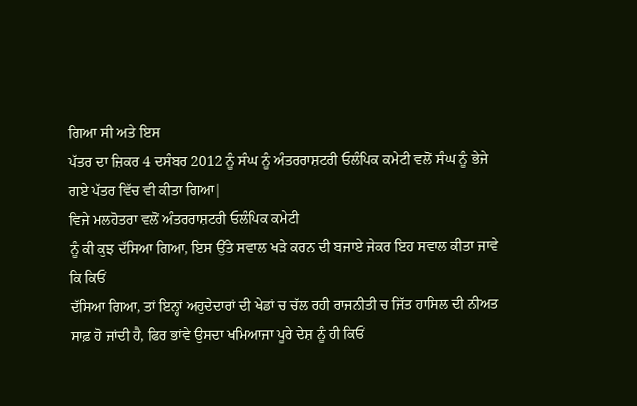ਗਿਆ ਸੀ ਅਤੇ ਇਸ
ਪੱਤਰ ਦਾ ਜ਼ਿਕਰ 4 ਦਸੰਬਰ 2012 ਨੂੰ ਸੰਘ ਨੂੰ ਅੰਤਰਰਾਸ਼ਟਰੀ ਓਲੰਪਿਕ ਕਮੇਟੀ ਵਲੋਂ ਸੰਘ ਨੂੰ ਭੇਜੇ
ਗਏ ਪੱਤਰ ਵਿੱਚ ਵੀ ਕੀਤਾ ਗਿਆ|
ਵਿਜੇ ਮਲਹੋਤਰਾ ਵਲੋਂ ਅੰਤਰਰਾਸ਼ਟਰੀ ਓਲੰਪਿਕ ਕਮੇਟੀ
ਨੂੰ ਕੀ ਕੁਝ ਦੱਸਿਆ ਗਿਆ, ਇਸ ਉੱਤੇ ਸਵਾਲ ਖੜੇ ਕਰਨ ਦੀ ਬਜਾਏ ਜੇਕਰ ਇਹ ਸਵਾਲ ਕੀਤਾ ਜਾਵੇ ਕਿ ਕਿਓਂ
ਦੱਸਿਆ ਗਿਆ, ਤਾਂ ਇਨ੍ਹਾਂ ਅਹੁਦੇਦਾਰਾਂ ਦੀ ਖੇਡਾਂ ਚ ਚੱਲ ਰਹੀ ਰਾਜਨੀਤੀ ਚ ਜਿੱਤ ਹਾਸਿਲ ਦੀ ਨੀਅਤ
ਸਾਫ਼ ਹੋ ਜਾਂਦੀ ਹੈ, ਫਿਰ ਭਾਂਵੇ ਉਸਦਾ ਖਮਿਆਜਾ ਪੂਰੇ ਦੇਸ਼ ਨੂੰ ਹੀ ਕਿਓਂ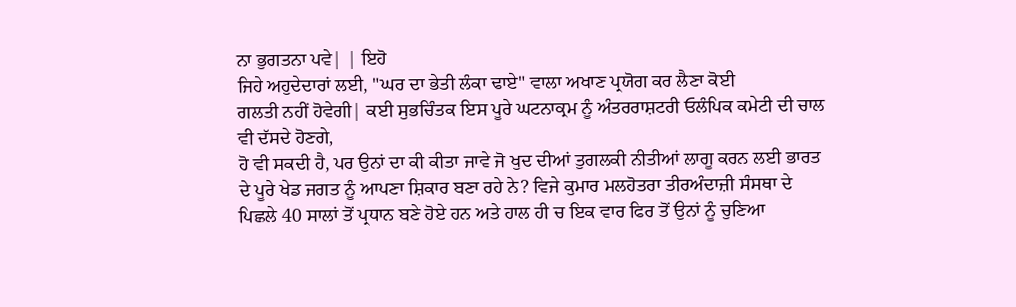ਨਾ ਭੁਗਤਨਾ ਪਵੇ| | ਇਹੋ
ਜਿਹੇ ਅਹੁਦੇਦਾਰਾਂ ਲਈ, "ਘਰ ਦਾ ਭੇਤੀ ਲੰਕਾ ਢਾਏ" ਵਾਲਾ ਅਖਾਣ ਪ੍ਰਯੋਗ ਕਰ ਲੈਣਾ ਕੋਈ
ਗਲਤੀ ਨਹੀਂ ਹੋਵੇਗੀ| ਕਈ ਸੁਭਚਿੰਤਕ ਇਸ ਪੂਰੇ ਘਟਨਾਕ੍ਰਮ ਨੂੰ ਅੰਤਰਰਾਸ਼ਟਰੀ ਓਲੰਪਿਕ ਕਮੇਟੀ ਦੀ ਚਾਲ ਵੀ ਦੱਸਦੇ ਹੋਣਗੇ,
ਹੋ ਵੀ ਸਕਦੀ ਹੈ, ਪਰ ਉਨਾਂ ਦਾ ਕੀ ਕੀਤਾ ਜਾਵੇ ਜੋ ਖੁਦ ਦੀਆਂ ਤੁਗਲਕੀ ਨੀਤੀਆਂ ਲਾਗੂ ਕਰਨ ਲਈ ਭਾਰਤ
ਦੇ ਪੂਰੇ ਖੇਡ ਜਗਤ ਨੂੰ ਆਪਣਾ ਸ਼ਿਕਾਰ ਬਣਾ ਰਹੇ ਨੇ? ਵਿਜੇ ਕੁਮਾਰ ਮਲਹੋਤਰਾ ਤੀਰਅੰਦਾਜ਼ੀ ਸੰਸਥਾ ਦੇ
ਪਿਛਲੇ 40 ਸਾਲਾਂ ਤੋਂ ਪ੍ਰਧਾਨ ਬਣੇ ਹੋਏ ਹਨ ਅਤੇ ਹਾਲ ਹੀ ਚ ਇਕ ਵਾਰ ਫਿਰ ਤੋਂ ਉਨਾਂ ਨੂੰ ਚੁਣਿਆ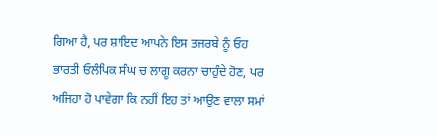ਗਿਆ ਹੈ, ਪਰ ਸ਼ਾਇਦ ਆਪਨੇ ਇਸ ਤਜਰਬੇ ਨੂੰ ਓਹ ਭਾਰਤੀ ਓਲੰਪਿਕ ਸੰਘ ਚ ਲਾਗੂ ਕਰਨਾ ਚਾਹੁੰਦੇ ਹੋਣ, ਪਰ
ਅਜਿਹਾ ਹੋ ਪਾਵੇਗਾ ਕਿ ਨਹੀਂ ਇਹ ਤਾਂ ਆਉਣ ਵਾਲਾ ਸਮਾਂ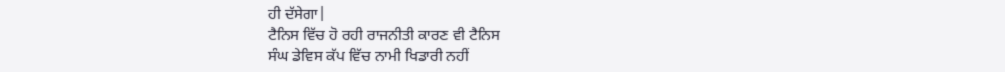ਹੀ ਦੱਸੇਗਾ|
ਟੈਨਿਸ ਵਿੱਚ ਹੋ ਰਹੀ ਰਾਜਨੀਤੀ ਕਾਰਣ ਵੀ ਟੈਨਿਸ
ਸੰਘ ਡੇਵਿਸ ਕੱਪ ਵਿੱਚ ਨਾਮੀ ਖਿਡਾਰੀ ਨਹੀਂ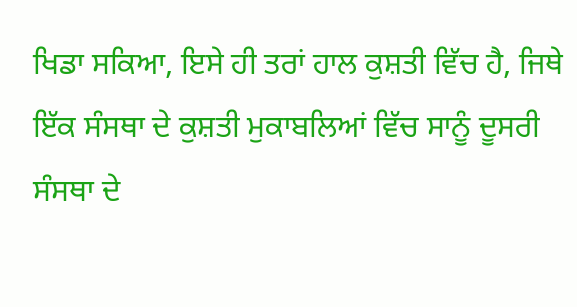ਖਿਡਾ ਸਕਿਆ, ਇਸੇ ਹੀ ਤਰਾਂ ਹਾਲ ਕੁਸ਼ਤੀ ਵਿੱਚ ਹੈ, ਜਿਥੇ
ਇੱਕ ਸੰਸਥਾ ਦੇ ਕੁਸ਼ਤੀ ਮੁਕਾਬਲਿਆਂ ਵਿੱਚ ਸਾਨੂੰ ਦੂਸਰੀ ਸੰਸਥਾ ਦੇ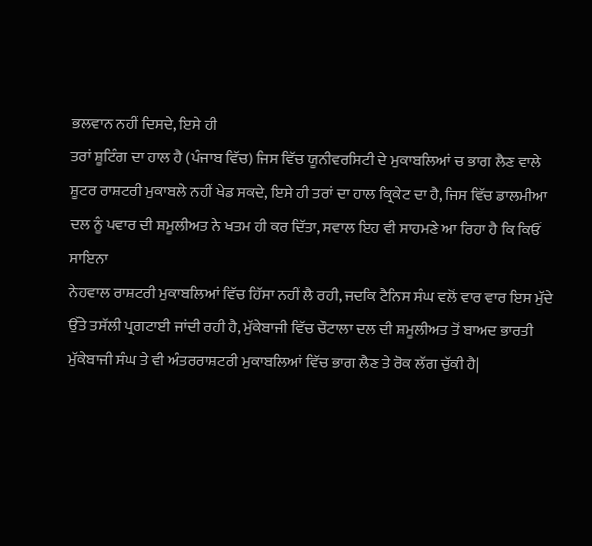ਭਲਵਾਨ ਨਹੀਂ ਦਿਸਦੇ, ਇਸੇ ਹੀ
ਤਰਾਂ ਸ਼ੂਟਿੰਗ ਦਾ ਹਾਲ ਹੈ (ਪੰਜਾਬ ਵਿੱਚ) ਜਿਸ ਵਿੱਚ ਯੂਨੀਵਰਸਿਟੀ ਦੇ ਮੁਕਾਬਲਿਆਂ ਚ ਭਾਗ ਲੈਣ ਵਾਲੇ
ਸ਼ੂਟਰ ਰਾਸ਼ਟਰੀ ਮੁਕਾਬਲੇ ਨਹੀਂ ਖੇਡ ਸਕਦੇ, ਇਸੇ ਹੀ ਤਰਾਂ ਦਾ ਹਾਲ ਕ੍ਰਿਕੇਟ ਦਾ ਹੈ, ਜਿਸ ਵਿੱਚ ਡਾਲਮੀਆ
ਦਲ ਨੂੰ ਪਵਾਰ ਦੀ ਸ਼ਮੂਲੀਅਤ ਨੇ ਖਤਮ ਹੀ ਕਰ ਦਿੱਤਾ, ਸਵਾਲ ਇਹ ਵੀ ਸਾਹਮਣੇ ਆ ਰਿਹਾ ਹੈ ਕਿ ਕਿਓਂ ਸਾਇਨਾ
ਨੇਹਵਾਲ ਰਾਸ਼ਟਰੀ ਮੁਕਾਬਲਿਆਂ ਵਿੱਚ ਹਿੱਸਾ ਨਹੀਂ ਲੈ ਰਹੀ, ਜਦਕਿ ਟੈਨਿਸ ਸੰਘ ਵਲੋਂ ਵਾਰ ਵਾਰ ਇਸ ਮੁੱਦੇ
ਉੱਤੇ ਤਸੱਲੀ ਪ੍ਰਗਟਾਈ ਜਾਂਦੀ ਰਹੀ ਹੈ, ਮੁੱਕੇਬਾਜੀ ਵਿੱਚ ਚੌਟਾਲਾ ਦਲ ਦੀ ਸ਼ਮੂਲੀਅਤ ਤੋਂ ਬਾਅਦ ਭਾਰਤੀ
ਮੁੱਕੇਬਾਜੀ ਸੰਘ ਤੇ ਵੀ ਅੰਤਰਰਾਸ਼ਟਰੀ ਮੁਕਾਬਲਿਆਂ ਵਿੱਚ ਭਾਗ ਲੈਣ ਤੇ ਰੋਕ ਲੱਗ ਚੁੱਕੀ ਹੈ|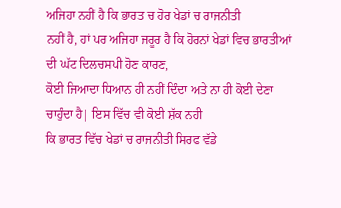ਅਜਿਹਾ ਨਹੀਂ ਹੈ ਕਿ ਭਾਰਤ ਚ ਹੋਰ ਖੇਡਾਂ ਚ ਰਾਜਨੀਤੀ
ਨਹੀਂ ਹੈ, ਹਾਂ ਪਰ ਅਜਿਹਾ ਜਰੂਰ ਹੈ ਕਿ ਹੋਰਨਾਂ ਖੇਡਾਂ ਵਿਚ ਭਾਰਤੀਆਂ ਦੀ ਘੱਟ ਦਿਲਚਸਪੀ ਹੋਣ ਕਾਰਣ,
ਕੋਈ ਜਿਆਦਾ ਧਿਆਨ ਹੀ ਨਹੀਂ ਦਿੰਦਾ ਅਤੇ ਨਾ ਹੀ ਕੋਈ ਦੇਣਾ ਚਾਹੁੰਦਾ ਹੈ| ਇਸ ਵਿੱਚ ਵੀ ਕੋਈ ਸ਼ੱਕ ਨਹੀ
ਕਿ ਭਾਰਤ ਵਿੱਚ ਖੇਡਾਂ ਚ ਰਾਜਨੀਤੀ ਸਿਰਫ ਵੱਡੇ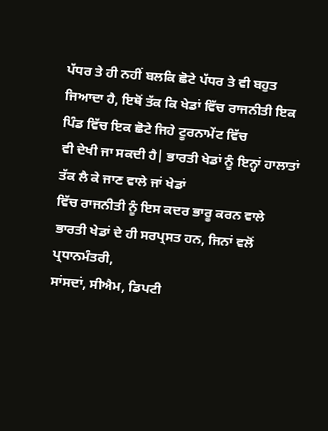ਪੱਧਰ ਤੇ ਹੀ ਨਹੀਂ ਬਲਕਿ ਛੋਟੇ ਪੱਧਰ ਤੇ ਵੀ ਬਹੁਤ
ਜਿਆਦਾ ਹੈ, ਇਥੋਂ ਤੱਕ ਕਿ ਖੇਡਾਂ ਵਿੱਚ ਰਾਜਨੀਤੀ ਇਕ ਪਿੰਡ ਵਿੱਚ ਇਕ ਛੋਟੇ ਜਿਹੇ ਟੂਰਨਾਮੇਂਟ ਵਿੱਚ
ਵੀ ਦੇਖੀ ਜਾ ਸਕਦੀ ਹੈ| ਭਾਰਤੀ ਖੇਡਾਂ ਨੂੰ ਇਨ੍ਹਾਂ ਹਾਲਾਤਾਂ ਤੱਕ ਲੈ ਕੇ ਜਾਣ ਵਾਲੇ ਜਾਂ ਖੇਡਾਂ
ਵਿੱਚ ਰਾਜਨੀਤੀ ਨੂੰ ਇਸ ਕਦਰ ਭਾਰੂ ਕਰਨ ਵਾਲੇ ਭਾਰਤੀ ਖੇਡਾਂ ਦੇ ਹੀ ਸਰਪ੍ਰਸਤ ਹਨ, ਜਿਨਾਂ ਵਲੋਂ ਪ੍ਰਧਾਨਮੰਤਰੀ,
ਸਾਂਸਦਾਂ, ਸੀਐਮ, ਡਿਪਟੀ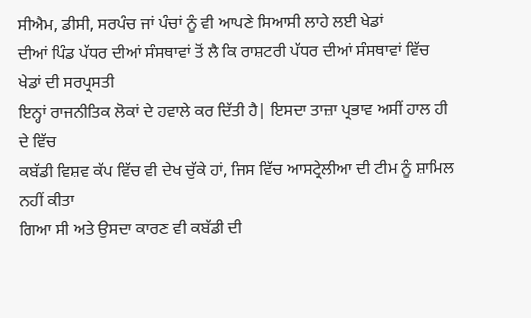ਸੀਐਮ, ਡੀਸੀ, ਸਰਪੰਚ ਜਾਂ ਪੰਚਾਂ ਨੂੰ ਵੀ ਆਪਣੇ ਸਿਆਸੀ ਲਾਹੇ ਲਈ ਖੇਡਾਂ
ਦੀਆਂ ਪਿੰਡ ਪੱਧਰ ਦੀਆਂ ਸੰਸਥਾਵਾਂ ਤੋਂ ਲੈ ਕਿ ਰਾਸ਼ਟਰੀ ਪੱਧਰ ਦੀਆਂ ਸੰਸਥਾਵਾਂ ਵਿੱਚ ਖੇਡਾਂ ਦੀ ਸਰਪ੍ਰਸਤੀ
ਇਨ੍ਹਾਂ ਰਾਜਨੀਤਿਕ ਲੋਕਾਂ ਦੇ ਹਵਾਲੇ ਕਰ ਦਿੱਤੀ ਹੈ| ਇਸਦਾ ਤਾਜ਼ਾ ਪ੍ਰਭਾਵ ਅਸੀਂ ਹਾਲ ਹੀ ਦੇ ਵਿੱਚ
ਕਬੱਡੀ ਵਿਸ਼ਵ ਕੱਪ ਵਿੱਚ ਵੀ ਦੇਖ ਚੁੱਕੇ ਹਾਂ, ਜਿਸ ਵਿੱਚ ਆਸਟ੍ਰੇਲੀਆ ਦੀ ਟੀਮ ਨੂੰ ਸ਼ਾਮਿਲ ਨਹੀਂ ਕੀਤਾ
ਗਿਆ ਸੀ ਅਤੇ ਉਸਦਾ ਕਾਰਣ ਵੀ ਕਬੱਡੀ ਦੀ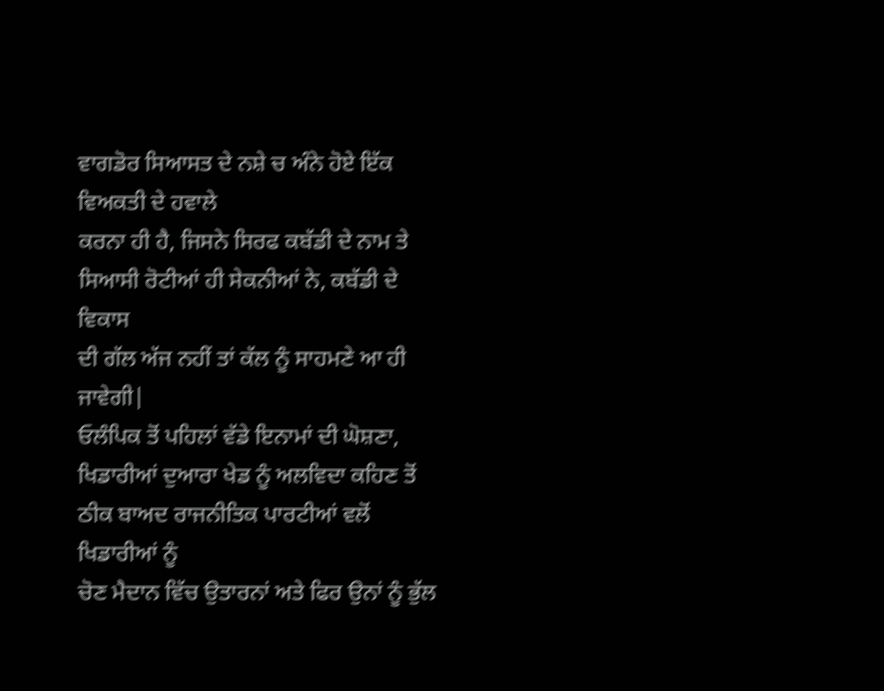ਵਾਗਡੋਰ ਸਿਆਸਤ ਦੇ ਨਸ਼ੇ ਚ ਅੰਨੇ ਹੋਏ ਇੱਕ ਵਿਅਕਤੀ ਦੇ ਹਵਾਲੇ
ਕਰਨਾ ਹੀ ਹੈ, ਜਿਸਨੇ ਸਿਰਫ ਕਬੱਡੀ ਦੇ ਨਾਮ ਤੇ ਸਿਆਸੀ ਰੋਟੀਆਂ ਹੀ ਸੇਕਨੀਆਂ ਨੇ, ਕਬੱਡੀ ਦੇ ਵਿਕਾਸ
ਦੀ ਗੱਲ ਅੱਜ ਨਹੀਂ ਤਾਂ ਕੱਲ ਨੂੰ ਸਾਹਮਣੇ ਆ ਹੀ ਜਾਵੇਗੀ|
ਓਲੰਪਿਕ ਤੋਂ ਪਹਿਲਾਂ ਵੱਡੇ ਇਨਾਮਾਂ ਦੀ ਘੋਸ਼ਣਾ,
ਖਿਡਾਰੀਆਂ ਦੁਆਰਾ ਖੇਡ ਨੂੰ ਅਲਵਿਦਾ ਕਹਿਣ ਤੋਂ ਠੀਕ ਬਾਅਦ ਰਾਜਨੀਤਿਕ ਪਾਰਟੀਆਂ ਵਲੋਂ ਖਿਡਾਰੀਆਂ ਨੂੰ
ਚੋਣ ਮੈਦਾਨ ਵਿੱਚ ਉਤਾਰਨਾਂ ਅਤੇ ਫਿਰ ਉਨਾਂ ਨੂੰ ਭੁੱਲ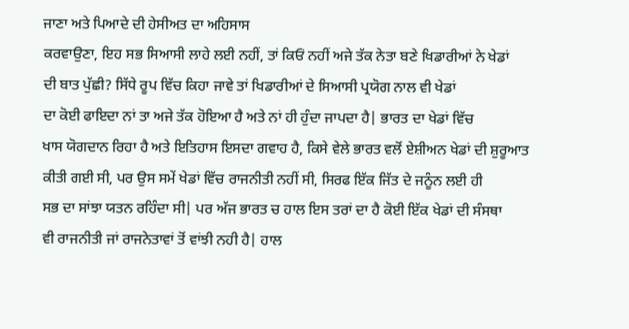ਜਾਣਾ ਅਤੇ ਪਿਆਦੇ ਦੀ ਹੇਸੀਅਤ ਦਾ ਅਹਿਸਾਸ
ਕਰਵਾਉਣਾ, ਇਹ ਸਭ ਸਿਆਸੀ ਲਾਹੇ ਲਈ ਨਹੀਂ, ਤਾਂ ਕਿਓਂ ਨਹੀਂ ਅਜੇ ਤੱਕ ਨੇਤਾ ਬਣੇ ਖਿਡਾਰੀਆਂ ਨੇ ਖੇਡਾਂ
ਦੀ ਬਾਤ ਪੁੱਛੀ? ਸਿੱਧੇ ਰੂਪ ਵਿੱਚ ਕਿਹਾ ਜਾਵੇ ਤਾਂ ਖਿਡਾਰੀਆਂ ਦੇ ਸਿਆਸੀ ਪ੍ਰਯੋਗ ਨਾਲ ਵੀ ਖੇਡਾਂ
ਦਾ ਕੋਈ ਫਾਇਦਾ ਨਾਂ ਤਾ ਅਜੇ ਤੱਕ ਹੋਇਆ ਹੈ ਅਤੇ ਨਾਂ ਹੀ ਹੁੰਦਾ ਜਾਪਦਾ ਹੈ| ਭਾਰਤ ਦਾ ਖੇਡਾਂ ਵਿੱਚ
ਖਾਸ ਯੋਗਦਾਨ ਰਿਹਾ ਹੈ ਅਤੇ ਇਤਿਹਾਸ ਇਸਦਾ ਗਵਾਹ ਹੈ, ਕਿਸੇ ਵੇਲੇ ਭਾਰਤ ਵਲੋਂ ਏਸ਼ੀਅਨ ਖੇਡਾਂ ਦੀ ਸ਼ੁਰੂਆਤ
ਕੀਤੀ ਗਈ ਸੀ, ਪਰ ਉਸ ਸਮੇਂ ਖੇਡਾਂ ਵਿੱਚ ਰਾਜਨੀਤੀ ਨਹੀਂ ਸੀ, ਸਿਰਫ ਇੱਕ ਜਿੱਤ ਦੇ ਜਨੂੰਨ ਲਈ ਹੀ
ਸਭ ਦਾ ਸਾਂਝਾ ਯਤਨ ਰਹਿੰਦਾ ਸੀ| ਪਰ ਅੱਜ ਭਾਰਤ ਚ ਹਾਲ ਇਸ ਤਰਾਂ ਦਾ ਹੈ ਕੋਈ ਇੱਕ ਖੇਡਾਂ ਦੀ ਸੰਸਥਾ
ਵੀ ਰਾਜਨੀਤੀ ਜਾਂ ਰਾਜਨੇਤਾਵਾਂ ਤੋਂ ਵਾਂਝੀ ਨਹੀ ਹੈ| ਹਾਲ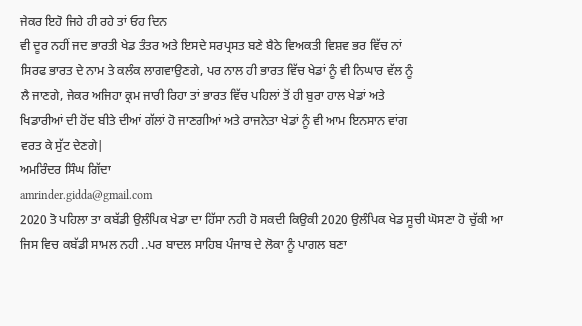ਜੇਕਰ ਇਹੋ ਜਿਹੇ ਹੀ ਰਹੇ ਤਾਂ ਓਹ ਦਿਨ
ਵੀ ਦੂਰ ਨਹੀਂ ਜਦ ਭਾਰਤੀ ਖੇਡ ਤੰਤਰ ਅਤੇ ਇਸਦੇ ਸਰਪ੍ਰਸਤ ਬਣੇ ਬੈਠੇ ਵਿਅਕਤੀ ਵਿਸ਼ਵ ਭਰ ਵਿੱਚ ਨਾਂ
ਸਿਰਫ ਭਾਰਤ ਦੇ ਨਾਮ ਤੇ ਕਲੰਕ ਲਾਗਵਾਉਣਗੇ, ਪਰ ਨਾਲ ਹੀ ਭਾਰਤ ਵਿੱਚ ਖੇਡਾਂ ਨੂੰ ਵੀ ਨਿਘਾਰ ਵੱਲ ਨੂੰ
ਲੈ ਜਾਣਗੇ, ਜੇਕਰ ਅਜਿਹਾ ਕ੍ਰਮ ਜਾਰੀ ਰਿਹਾ ਤਾਂ ਭਾਰਤ ਵਿੱਚ ਪਹਿਲਾਂ ਤੋਂ ਹੀ ਬੁਰਾ ਹਾਲ ਖੇਡਾਂ ਅਤੇ
ਖਿਡਾਰੀਆਂ ਦੀ ਹੋਂਦ ਬੀਤੇ ਦੀਆਂ ਗੱਲਾਂ ਹੋ ਜਾਣਗੀਆਂ ਅਤੇ ਰਾਜਨੇਤਾ ਖੇਡਾਂ ਨੂੰ ਵੀ ਆਮ ਇਨਸਾਨ ਵਾਂਗ
ਵਰਤ ਕੇ ਸੁੱਟ ਦੇਣਗੇ|
ਅਮਰਿੰਦਰ ਸਿੰਘ ਗਿੱਦਾ
amrinder.gidda@gmail.com
2020 ਤੋ ਪਹਿਲਾ ਤਾ ਕਬੱਡੀ ਉਲੰਪਿਕ ਖੇਡਾ ਦਾ ਹਿੱਸਾ ਨਹੀ ਹੋ ਸਕਦੀ ਕਿਉਕੀ 2020 ਉਲੰਪਿਕ ਖੇਡ ਸੂਚੀ ਘੋਸਣਾ ਹੋ ਚੁੱਕੀ ਆ ਜਿਸ ਵਿਚ ਕਬੱਡੀ ਸਾਮਲ ਨਹੀ ..ਪਰ ਬਾਦਲ ਸਾਹਿਬ ਪੰਜਾਬ ਦੇ ਲੋਕਾ ਨੂੰ ਪਾਗਲ ਬਣਾ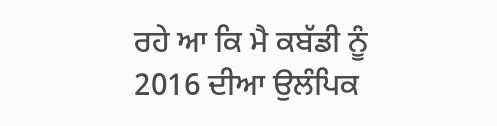ਰਹੇ ਆ ਕਿ ਮੈ ਕਬੱਡੀ ਨੂੰ 2016 ਦੀਆ ਉਲੰਪਿਕ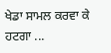ਖੇਡਾ ਸਾਮਲ ਕਰਵਾ ਕੇ ਹਟਗਾ ...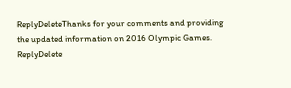ReplyDeleteThanks for your comments and providing the updated information on 2016 Olympic Games.
ReplyDelete